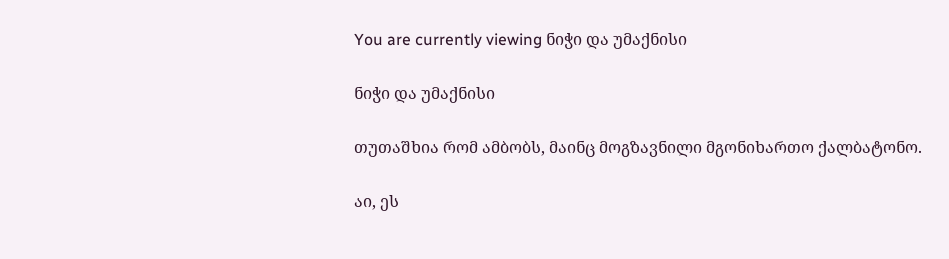You are currently viewing ნიჭი და უმაქნისი

ნიჭი და უმაქნისი

თუთაშხია რომ ამბობს, მაინც მოგზავნილი მგონიხართო ქალბატონო.

აი, ეს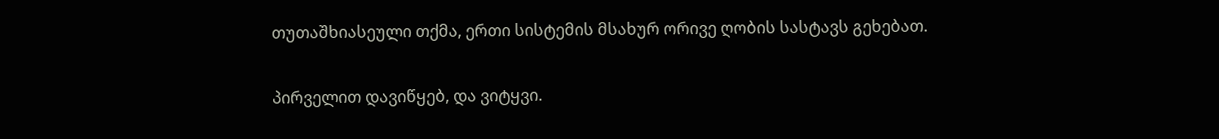თუთაშხიასეული თქმა, ერთი სისტემის მსახურ ორივე ღობის სასტავს გეხებათ.

პირველით დავიწყებ, და ვიტყვი.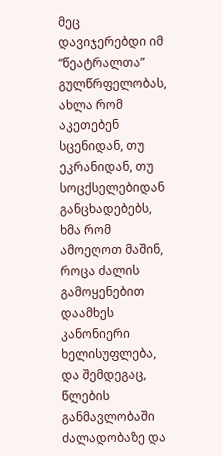მეც დავიჯერებდი იმ “წეატრალთა” გულწრფელობას, ახლა რომ აკეთებენ სცენიდან, თუ ეკრანიდან, თუ სოცქსელებიდან განცხადებებს, ხმა რომ ამოეღოთ მაშინ, როცა ძალის გამოყენებით დაამხეს კანონიერი ხელისუფლება, და შემდეგაც, წლების განმავლობაში ძალადობაზე და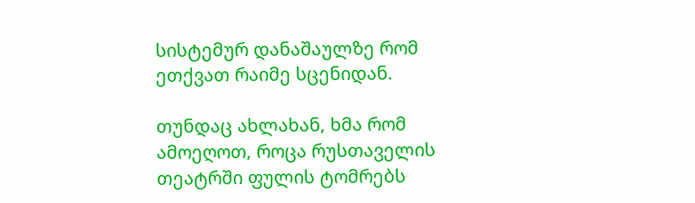სისტემურ დანაშაულზე რომ ეთქვათ რაიმე სცენიდან.

თუნდაც ახლახან, ხმა რომ ამოეღოთ, როცა რუსთაველის თეატრში ფულის ტომრებს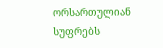ორსართულიან სუფრებს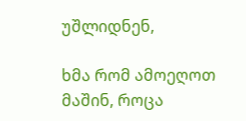უშლიდნენ,

ხმა რომ ამოეღოთ მაშინ, როცა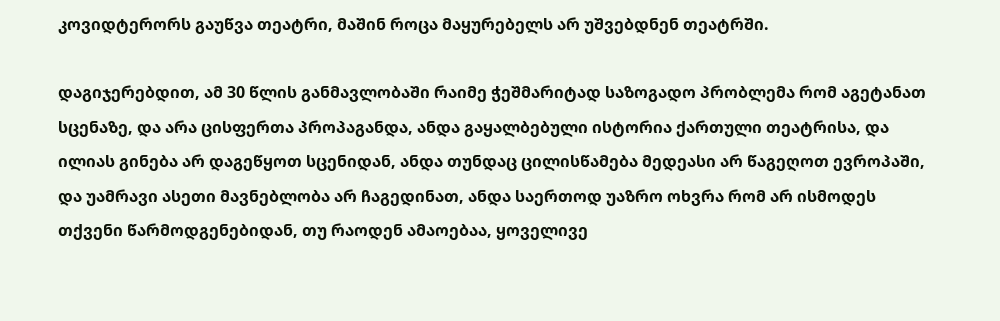კოვიდტერორს გაუწვა თეატრი, მაშინ როცა მაყურებელს არ უშვებდნენ თეატრში.

დაგიჯერებდით, ამ 30 წლის განმავლობაში რაიმე ჭეშმარიტად საზოგადო პრობლემა რომ აგეტანათ სცენაზე, და არა ცისფერთა პროპაგანდა, ანდა გაყალბებული ისტორია ქართული თეატრისა, და ილიას გინება არ დაგეწყოთ სცენიდან, ანდა თუნდაც ცილისწამება მედეასი არ წაგეღოთ ევროპაში, და უამრავი ასეთი მავნებლობა არ ჩაგედინათ, ანდა საერთოდ უაზრო ოხვრა რომ არ ისმოდეს თქვენი წარმოდგენებიდან, თუ რაოდენ ამაოებაა, ყოველივე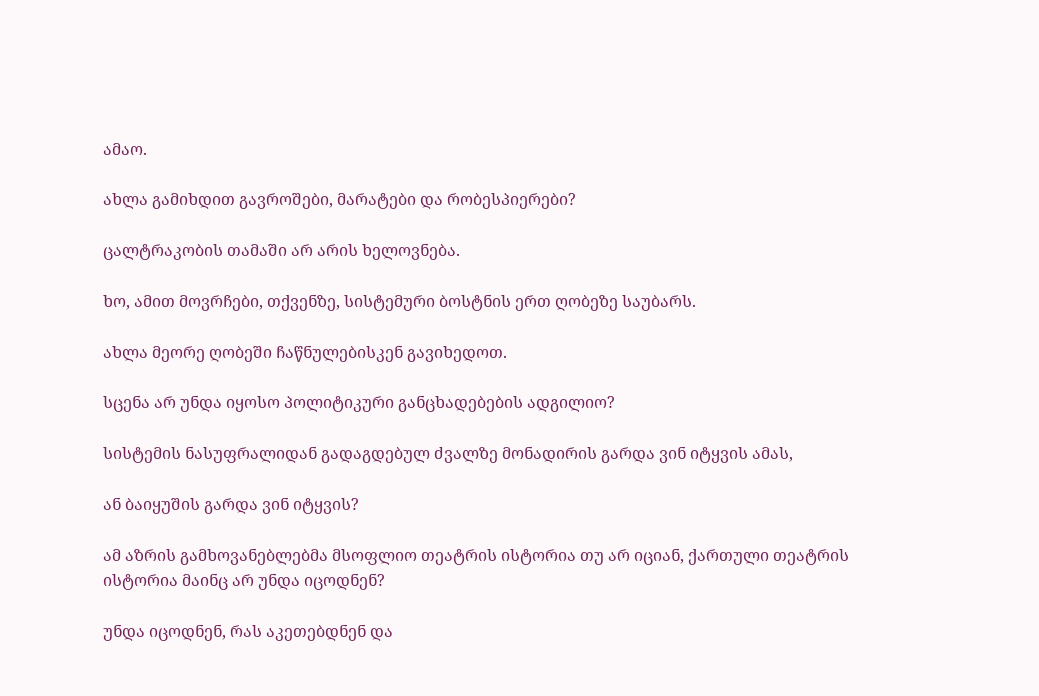ამაო.

ახლა გამიხდით გავროშები, მარატები და რობესპიერები?

ცალტრაკობის თამაში არ არის ხელოვნება.

ხო, ამით მოვრჩები, თქვენზე, სისტემური ბოსტნის ერთ ღობეზე საუბარს.

ახლა მეორე ღობეში ჩაწნულებისკენ გავიხედოთ.

სცენა არ უნდა იყოსო პოლიტიკური განცხადებების ადგილიო?

სისტემის ნასუფრალიდან გადაგდებულ ძვალზე მონადირის გარდა ვინ იტყვის ამას,

ან ბაიყუშის გარდა ვინ იტყვის?

ამ აზრის გამხოვანებლებმა მსოფლიო თეატრის ისტორია თუ არ იციან, ქართული თეატრის ისტორია მაინც არ უნდა იცოდნენ?

უნდა იცოდნენ, რას აკეთებდნენ და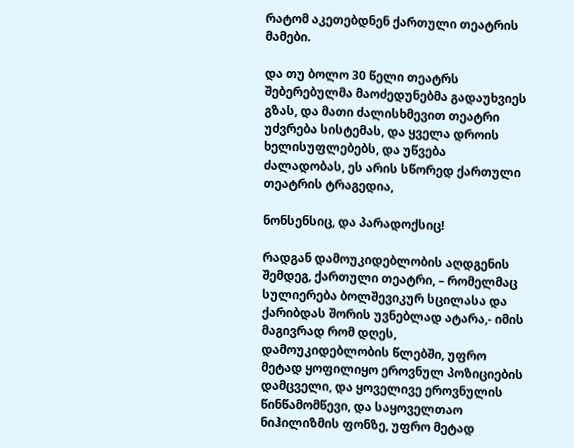რატომ აკეთებდნენ ქართული თეატრის მამები.

და თუ ბოლო 30 წელი თეატრს შებერებულმა მაოძედუნებმა გადაუხვიეს გზას, და მათი ძალისხმევით თეატრი უძვრება სისტემას, და ყველა დროის ხელისუფლებებს, და უწვება ძალადობას, ეს არის სწორედ ქართული თეატრის ტრაგედია,

ნონსენსიც, და პარადოქსიც!

რადგან დამოუკიდებლობის აღდგენის შემდეგ, ქართული თეატრი, – რომელმაც სულიერება ბოლშევიკურ სცილასა და ქარიბდას შორის უვნებლად ატარა,- იმის მაგივრად რომ დღეს, დამოუკიდებლობის წლებში, უფრო მეტად ყოფილიყო ეროვნულ პოზიციების დამცველი, და ყოველივე ეროვნულის წინწამომწევი, და საყოველთაო ნიჰილიზმის ფონზე, უფრო მეტად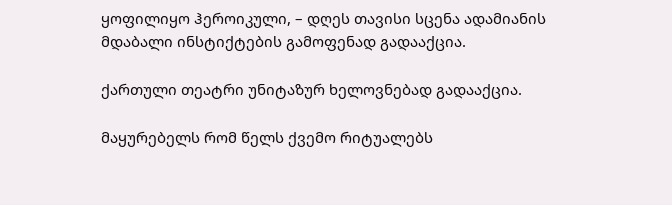ყოფილიყო ჰეროიკული, – დღეს თავისი სცენა ადამიანის მდაბალი ინსტიქტების გამოფენად გადააქცია.

ქართული თეატრი უნიტაზურ ხელოვნებად გადააქცია.

მაყურებელს რომ წელს ქვემო რიტუალებს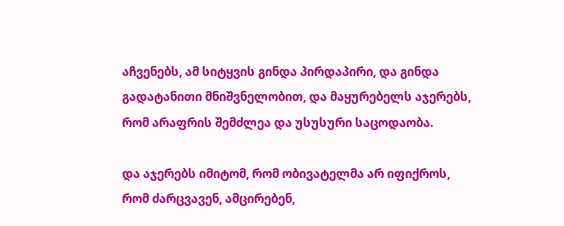აჩვენებს, ამ სიტყვის გინდა პირდაპირი, და გინდა გადატანითი მნიშვნელობით, და მაყურებელს აჯერებს, რომ არაფრის შემძლეა და უსუსური საცოდაობა.

და აჯერებს იმიტომ, რომ ობივატელმა არ იფიქროს, რომ ძარცვავენ, ამცირებენ,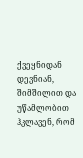ქვეყნიდან დევნიან, შიმშილით და უწამლობით ჰკლავენ, რომ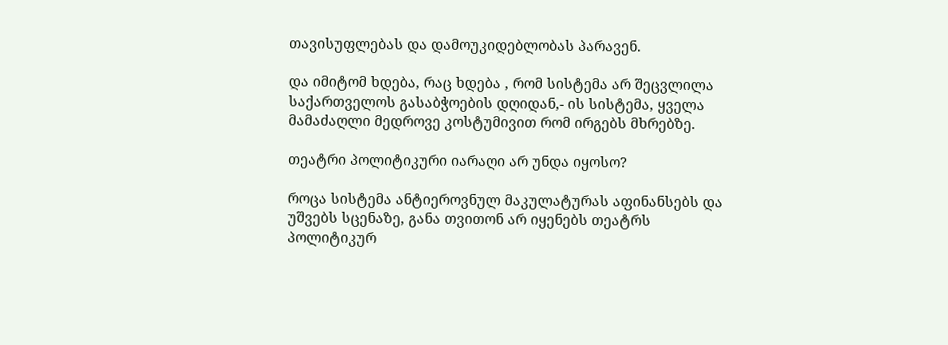თავისუფლებას და დამოუკიდებლობას პარავენ.

და იმიტომ ხდება, რაც ხდება , რომ სისტემა არ შეცვლილა საქართველოს გასაბჭოების დღიდან,- ის სისტემა, ყველა მამაძაღლი მედროვე კოსტუმივით რომ ირგებს მხრებზე.

თეატრი პოლიტიკური იარაღი არ უნდა იყოსო?

როცა სისტემა ანტიეროვნულ მაკულატურას აფინანსებს და უშვებს სცენაზე, განა თვითონ არ იყენებს თეატრს პოლიტიკურ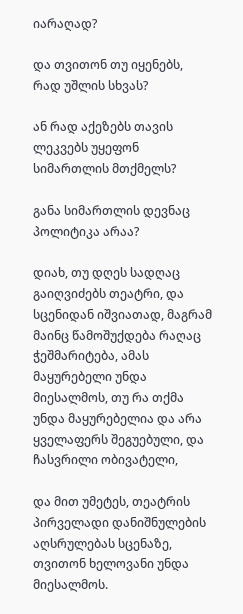იარაღად?

და თვითონ თუ იყენებს, რად უშლის სხვას?

ან რად აქეზებს თავის ლეკვებს უყეფონ სიმართლის მთქმელს?

განა სიმართლის დევნაც პოლიტიკა არაა?

დიახ, თუ დღეს სადღაც გაიღვიძებს თეატრი, და სცენიდან იშვიათად, მაგრამ მაინც წამოშუქდება რაღაც ჭეშმარიტება, ამას მაყურებელი უნდა მიესალმოს, თუ რა თქმა უნდა მაყურებელია და არა ყველაფერს შეგუებული, და ჩასვრილი ობივატელი,

და მით უმეტეს, თეატრის პირველადი დანიშნულების აღსრულებას სცენაზე, თვითონ ხელოვანი უნდა მიესალმოს.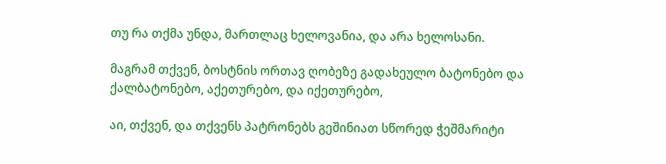თუ რა თქმა უნდა, მართლაც ხელოვანია, და არა ხელოსანი.

მაგრამ თქვენ, ბოსტნის ორთავ ღობეზე გადახეულო ბატონებო და ქალბატონებო, აქეთურებო, და იქეთურებო,

აი, თქვენ, და თქვენს პატრონებს გეშინიათ სწორედ ჭეშმარიტი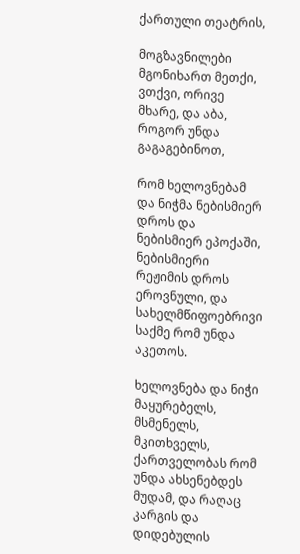ქართული თეატრის,

მოგზავნილები მგონიხართ მეთქი, ვთქვი, ორივე მხარე, და აბა, როგორ უნდა გაგაგებინოთ,

რომ ხელოვნებამ და ნიჭმა ნებისმიერ დროს და ნებისმიერ ეპოქაში, ნებისმიერი რეჟიმის დროს ეროვნული, და სახელმწიფოებრივი საქმე რომ უნდა აკეთოს.

ხელოვნება და ნიჭი მაყურებელს, მსმენელს, მკითხველს, ქართველობას რომ უნდა ახსენებდეს მუდამ, და რაღაც კარგის და დიდებულის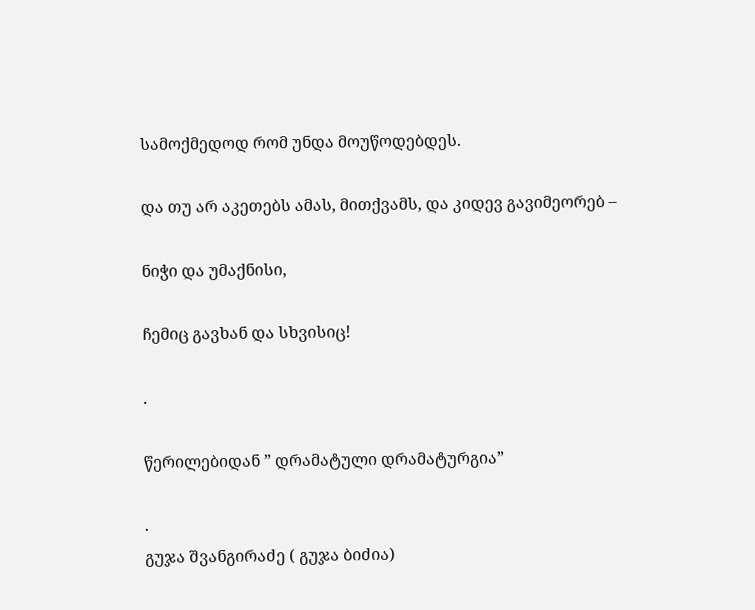სამოქმედოდ რომ უნდა მოუწოდებდეს.

და თუ არ აკეთებს ამას, მითქვამს, და კიდევ გავიმეორებ –

ნიჭი და უმაქნისი,

ჩემიც გავხან და სხვისიც!

.

წერილებიდან ” დრამატული დრამატურგია”

.
გუჯა შვანგირაძე ( გუჯა ბიძია)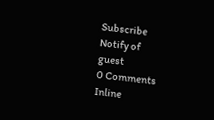Subscribe
Notify of
guest
0 Comments
Inline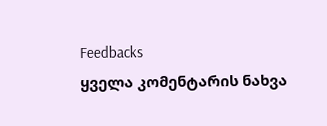Feedbacks
ყველა კომენტარის ნახვა